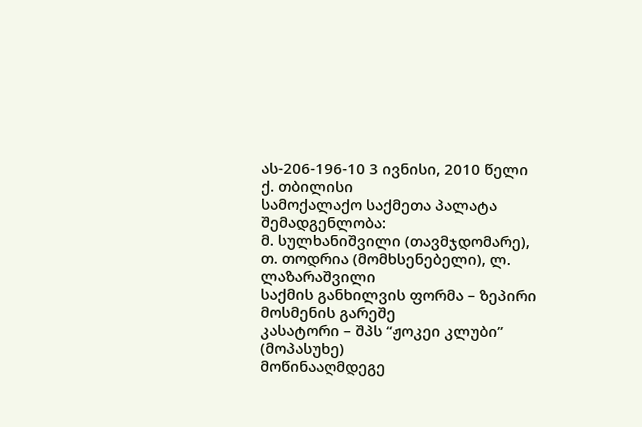ას-206-196-10 3 ივნისი, 2010 წელი
ქ. თბილისი
სამოქალაქო საქმეთა პალატა
შემადგენლობა:
მ. სულხანიშვილი (თავმჯდომარე),
თ. თოდრია (მომხსენებელი), ლ. ლაზარაშვილი
საქმის განხილვის ფორმა – ზეპირი მოსმენის გარეშე
კასატორი – შპს “ჟოკეი კლუბი” (მოპასუხე)
მოწინააღმდეგე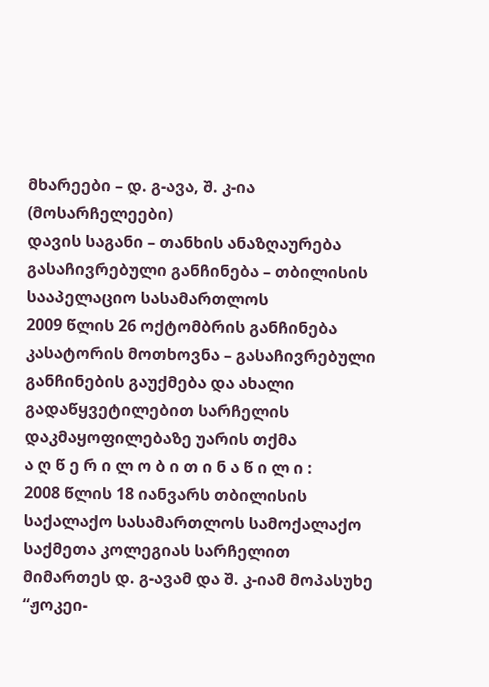მხარეები – დ. გ-ავა, შ. კ-ია (მოსარჩელეები)
დავის საგანი – თანხის ანაზღაურება
გასაჩივრებული განჩინება – თბილისის სააპელაციო სასამართლოს
2009 წლის 26 ოქტომბრის განჩინება
კასატორის მოთხოვნა – გასაჩივრებული განჩინების გაუქმება და ახალი გადაწყვეტილებით სარჩელის დაკმაყოფილებაზე უარის თქმა
ა ღ წ ე რ ი ლ ო ბ ი თ ი ნ ა წ ი ლ ი :
2008 წლის 18 იანვარს თბილისის საქალაქო სასამართლოს სამოქალაქო საქმეთა კოლეგიას სარჩელით მიმართეს დ. გ-ავამ და შ. კ-იამ მოპასუხე “ჟოკეი-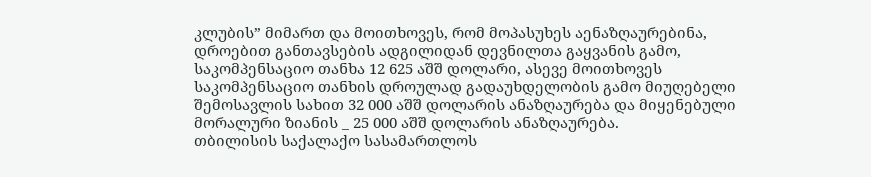კლუბის” მიმართ და მოითხოვეს, რომ მოპასუხეს აენაზღაურებინა, დროებით განთავსების ადგილიდან დევნილთა გაყვანის გამო, საკომპენსაციო თანხა 12 625 აშშ დოლარი, ასევე მოითხოვეს საკომპენსაციო თანხის დროულად გადაუხდელობის გამო მიუღებელი შემოსავლის სახით 32 000 აშშ დოლარის ანაზღაურება და მიყენებული მორალური ზიანის _ 25 000 აშშ დოლარის ანაზღაურება.
თბილისის საქალაქო სასამართლოს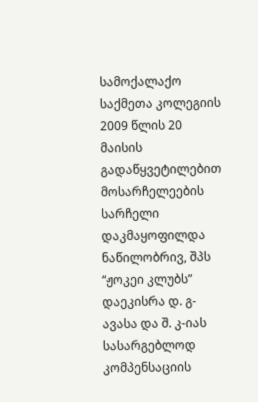სამოქალაქო საქმეთა კოლეგიის 2009 წლის 20 მაისის გადაწყვეტილებით მოსარჩელეების სარჩელი დაკმაყოფილდა ნაწილობრივ, შპს “ჟოკეი კლუბს” დაეკისრა დ. გ-ავასა და შ. კ-იას სასარგებლოდ კომპენსაციის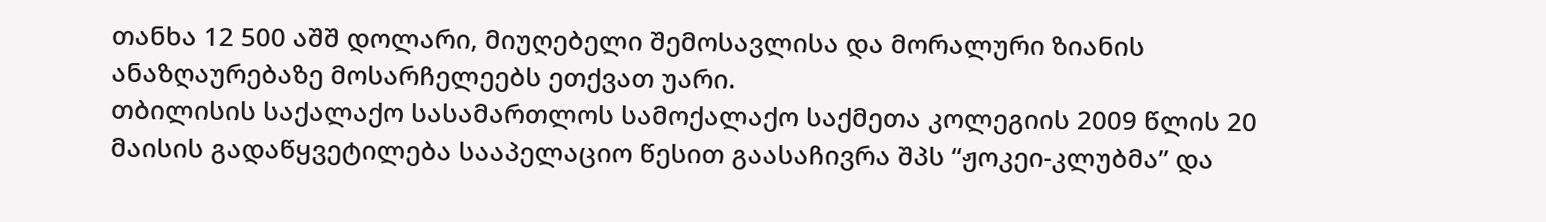თანხა 12 500 აშშ დოლარი, მიუღებელი შემოსავლისა და მორალური ზიანის ანაზღაურებაზე მოსარჩელეებს ეთქვათ უარი.
თბილისის საქალაქო სასამართლოს სამოქალაქო საქმეთა კოლეგიის 2009 წლის 20 მაისის გადაწყვეტილება სააპელაციო წესით გაასაჩივრა შპს “ჟოკეი-კლუბმა” და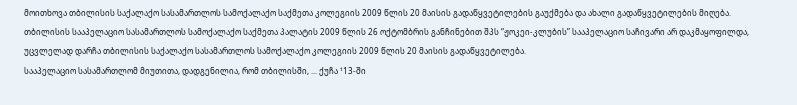მოითხოვა თბილისის საქალაქო სასამართლოს სამოქალაქო საქმეთა კოლეგიის 2009 წლის 20 მაისის გადაწყვეტილების გაუქმება და ახალი გადაწყვეტილების მიღება.
თბილისის სააპელაციო სასამართლოს სამოქალაქო საქმეთა პალატის 2009 წლის 26 ოქტომბრის განჩინებით შპს “ჟოკეი-კლუბის” სააპელაციო საჩივარი არ დაკმაყოფილდა, უცვლელად დარჩა თბილისის საქალაქო სასამართლოს სამოქალაქო კოლეგიის 2009 წლის 20 მაისის გადაწყვეტილება.
სააპელაციო სასამართლომ მიუთითა, დადგენილია, რომ თბილისში, ... ქუჩა ¹13-ში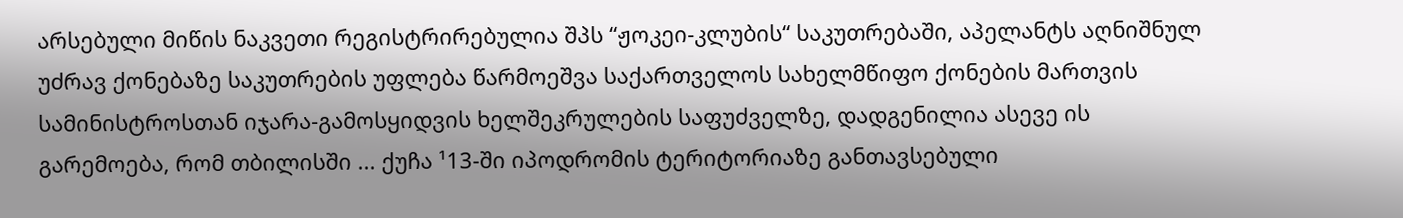არსებული მიწის ნაკვეთი რეგისტრირებულია შპს “ჟოკეი-კლუბის“ საკუთრებაში, აპელანტს აღნიშნულ უძრავ ქონებაზე საკუთრების უფლება წარმოეშვა საქართველოს სახელმწიფო ქონების მართვის სამინისტროსთან იჯარა-გამოსყიდვის ხელშეკრულების საფუძველზე, დადგენილია ასევე ის გარემოება, რომ თბილისში ... ქუჩა ¹13-ში იპოდრომის ტერიტორიაზე განთავსებული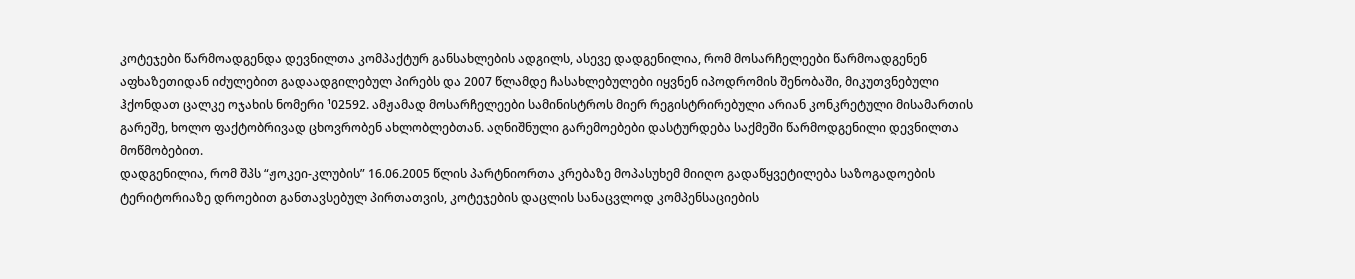კოტეჯები წარმოადგენდა დევნილთა კომპაქტურ განსახლების ადგილს, ასევე დადგენილია, რომ მოსარჩელეები წარმოადგენენ აფხაზეთიდან იძულებით გადაადგილებულ პირებს და 2007 წლამდე ჩასახლებულები იყვნენ იპოდრომის შენობაში, მიკუთვნებული ჰქონდათ ცალკე ოჯახის ნომერი ¹02592. ამჟამად მოსარჩელეები სამინისტროს მიერ რეგისტრირებული არიან კონკრეტული მისამართის გარეშე, ხოლო ფაქტობრივად ცხოვრობენ ახლობლებთან. აღნიშნული გარემოებები დასტურდება საქმეში წარმოდგენილი დევნილთა მოწმობებით.
დადგენილია, რომ შპს “ჟოკეი-კლუბის” 16.06.2005 წლის პარტნიორთა კრებაზე მოპასუხემ მიიღო გადაწყვეტილება საზოგადოების ტერიტორიაზე დროებით განთავსებულ პირთათვის, კოტეჯების დაცლის სანაცვლოდ კომპენსაციების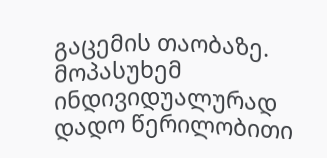გაცემის თაობაზე. მოპასუხემ ინდივიდუალურად დადო წერილობითი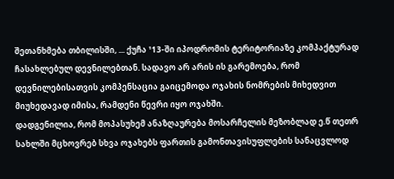შეთანხმება თბილისში, ... ქუჩა ¹13-ში იპოდრომის ტერიტორიაზე კომპაქტურად ჩასახლებულ დევნილებთან. სადავო არ არის ის გარემოება, რომ დევნილებისათვის კომპენსაცია გაიცემოდა ოჯახის ნომრების მიხედვით მიუხედავად იმისა, რამდენი წევრი იყო ოჯახში.
დადგენილია, რომ მოპასუხემ ანაზღაურება მოსარჩელის მეზობლად ე.წ თეთრ სახლში მცხოვრებ სხვა ოჯახებს ფართის გამონთავისუფლების სანაცვლოდ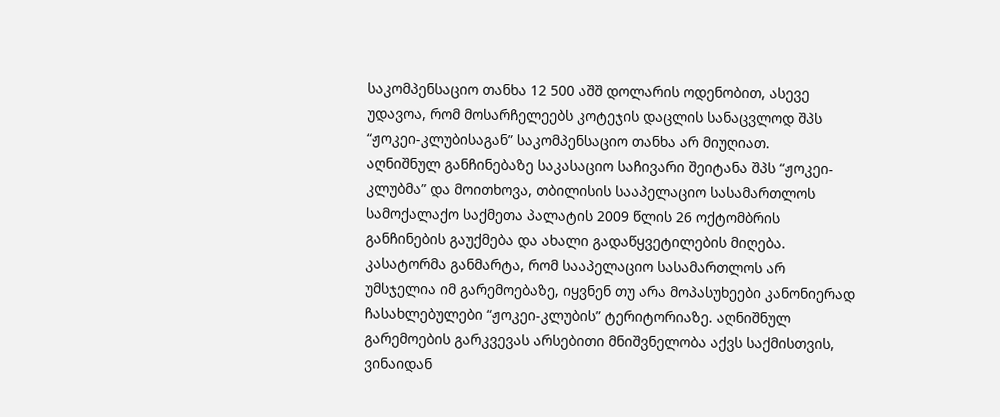საკომპენსაციო თანხა 12 500 აშშ დოლარის ოდენობით, ასევე უდავოა, რომ მოსარჩელეებს კოტეჯის დაცლის სანაცვლოდ შპს “ჟოკეი-კლუბისაგან” საკომპენსაციო თანხა არ მიუღიათ.
აღნიშნულ განჩინებაზე საკასაციო საჩივარი შეიტანა შპს “ჟოკეი-კლუბმა” და მოითხოვა, თბილისის სააპელაციო სასამართლოს სამოქალაქო საქმეთა პალატის 2009 წლის 26 ოქტომბრის განჩინების გაუქმება და ახალი გადაწყვეტილების მიღება. კასატორმა განმარტა, რომ სააპელაციო სასამართლოს არ უმსჯელია იმ გარემოებაზე, იყვნენ თუ არა მოპასუხეები კანონიერად ჩასახლებულები “ჟოკეი-კლუბის” ტერიტორიაზე. აღნიშნულ გარემოების გარკვევას არსებითი მნიშვნელობა აქვს საქმისთვის, ვინაიდან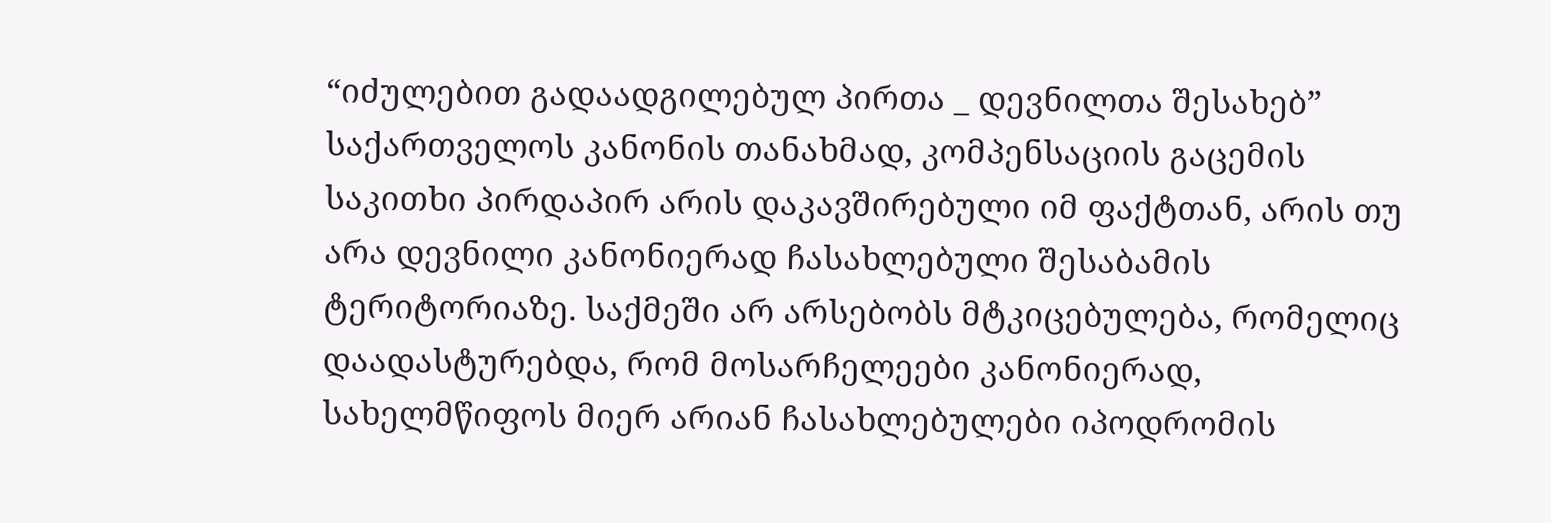“იძულებით გადაადგილებულ პირთა _ დევნილთა შესახებ” საქართველოს კანონის თანახმად, კომპენსაციის გაცემის საკითხი პირდაპირ არის დაკავშირებული იმ ფაქტთან, არის თუ არა დევნილი კანონიერად ჩასახლებული შესაბამის ტერიტორიაზე. საქმეში არ არსებობს მტკიცებულება, რომელიც დაადასტურებდა, რომ მოსარჩელეები კანონიერად, სახელმწიფოს მიერ არიან ჩასახლებულები იპოდრომის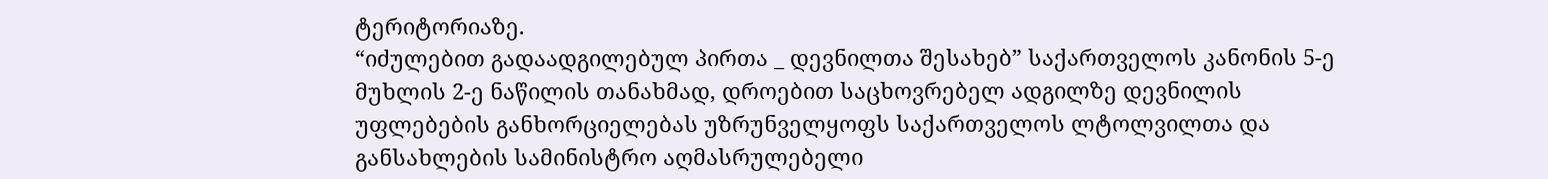ტერიტორიაზე.
“იძულებით გადაადგილებულ პირთა _ დევნილთა შესახებ” საქართველოს კანონის 5-ე მუხლის 2-ე ნაწილის თანახმად, დროებით საცხოვრებელ ადგილზე დევნილის უფლებების განხორციელებას უზრუნველყოფს საქართველოს ლტოლვილთა და განსახლების სამინისტრო აღმასრულებელი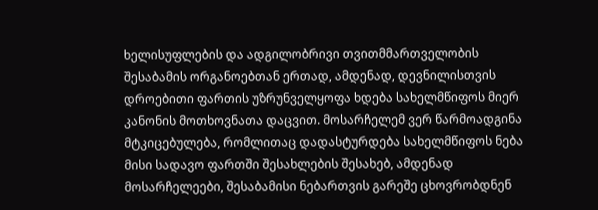ხელისუფლების და ადგილობრივი თვითმმართველობის შესაბამის ორგანოებთან ერთად, ამდენად, დევნილისთვის დროებითი ფართის უზრუნველყოფა ხდება სახელმწიფოს მიერ კანონის მოთხოვნათა დაცვით. მოსარჩელემ ვერ წარმოადგინა მტკიცებულება, რომლითაც დადასტურდება სახელმწიფოს ნება მისი სადავო ფართში შესახლების შესახებ, ამდენად მოსარჩელეები, შესაბამისი ნებართვის გარეშე ცხოვრობდნენ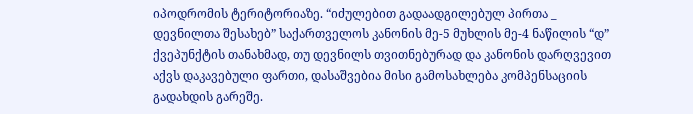იპოდრომის ტერიტორიაზე. “იძულებით გადაადგილებულ პირთა _ დევნილთა შესახებ” საქართველოს კანონის მე-5 მუხლის მე-4 ნაწილის “დ” ქვეპუნქტის თანახმად, თუ დევნილს თვითნებურად და კანონის დარღვევით აქვს დაკავებული ფართი, დასაშვებია მისი გამოსახლება კომპენსაციის გადახდის გარეშე.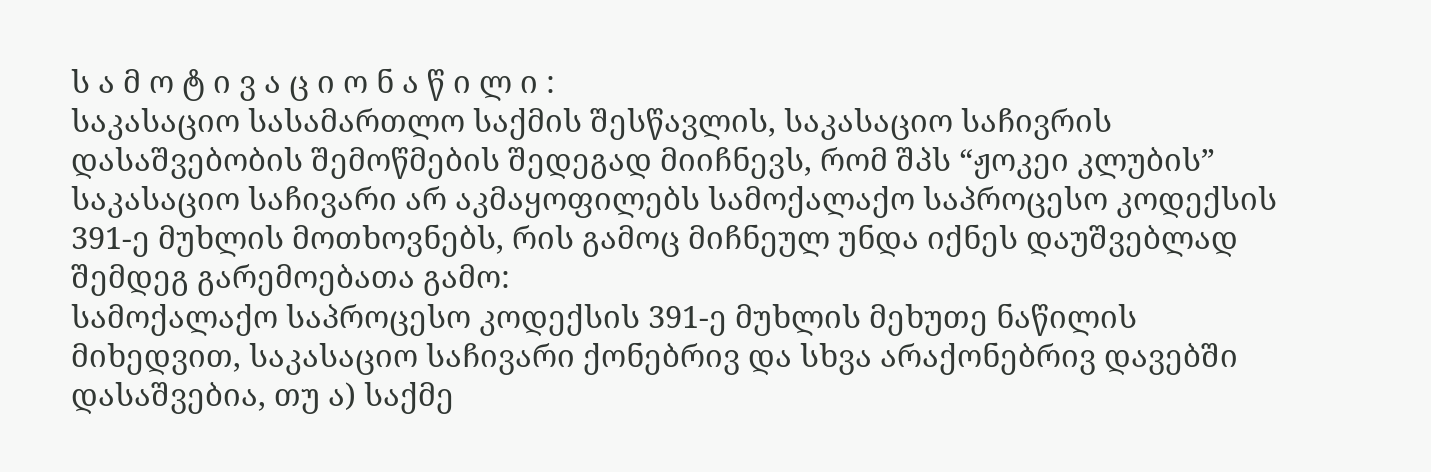ს ა მ ო ტ ი ვ ა ც ი ო ნ ა წ ი ლ ი :
საკასაციო სასამართლო საქმის შესწავლის, საკასაციო საჩივრის დასაშვებობის შემოწმების შედეგად მიიჩნევს, რომ შპს “ჟოკეი კლუბის” საკასაციო საჩივარი არ აკმაყოფილებს სამოქალაქო საპროცესო კოდექსის 391-ე მუხლის მოთხოვნებს, რის გამოც მიჩნეულ უნდა იქნეს დაუშვებლად შემდეგ გარემოებათა გამო:
სამოქალაქო საპროცესო კოდექსის 391-ე მუხლის მეხუთე ნაწილის მიხედვით, საკასაციო საჩივარი ქონებრივ და სხვა არაქონებრივ დავებში დასაშვებია, თუ ა) საქმე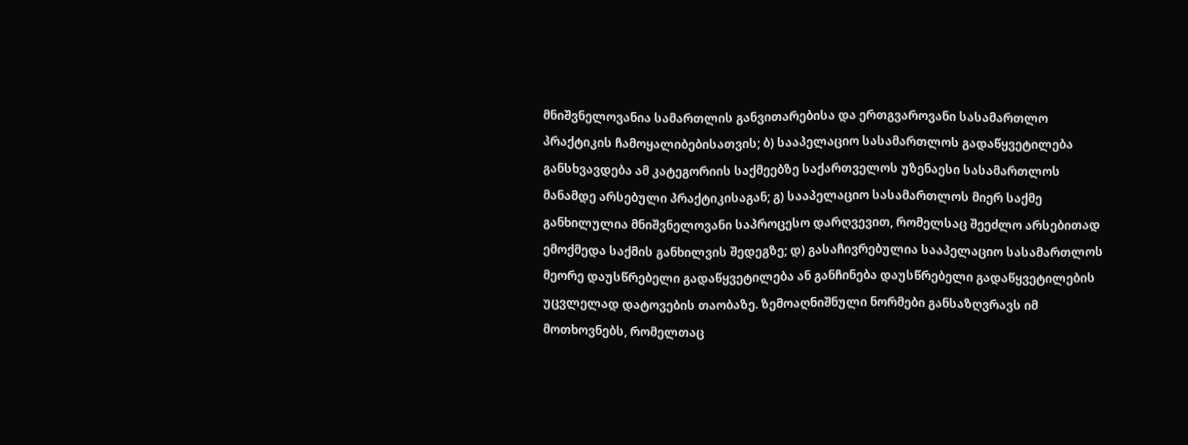მნიშვნელოვანია სამართლის განვითარებისა და ერთგვაროვანი სასამართლო პრაქტიკის ჩამოყალიბებისათვის; ბ) სააპელაციო სასამართლოს გადაწყვეტილება განსხვავდება ამ კატეგორიის საქმეებზე საქართველოს უზენაესი სასამართლოს მანამდე არსებული პრაქტიკისაგან; გ) სააპელაციო სასამართლოს მიერ საქმე განხილულია მნიშვნელოვანი საპროცესო დარღვევით, რომელსაც შეეძლო არსებითად ემოქმედა საქმის განხილვის შედეგზე; დ) გასაჩივრებულია სააპელაციო სასამართლოს მეორე დაუსწრებელი გადაწყვეტილება ან განჩინება დაუსწრებელი გადაწყვეტილების უცვლელად დატოვების თაობაზე. ზემოაღნიშნული ნორმები განსაზღვრავს იმ მოთხოვნებს, რომელთაც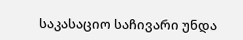საკასაციო საჩივარი უნდა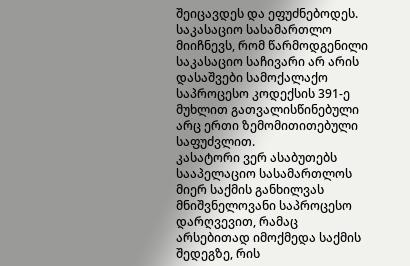შეიცავდეს და ეფუძნებოდეს.
საკასაციო სასამართლო მიიჩნევს, რომ წარმოდგენილი საკასაციო საჩივარი არ არის დასაშვები სამოქალაქო საპროცესო კოდექსის 391-ე მუხლით გათვალისწინებული არც ერთი ზემომითითებული საფუძვლით.
კასატორი ვერ ასაბუთებს სააპელაციო სასამართლოს მიერ საქმის განხილვას მნიშვნელოვანი საპროცესო დარღვევით, რამაც არსებითად იმოქმედა საქმის შედეგზე, რის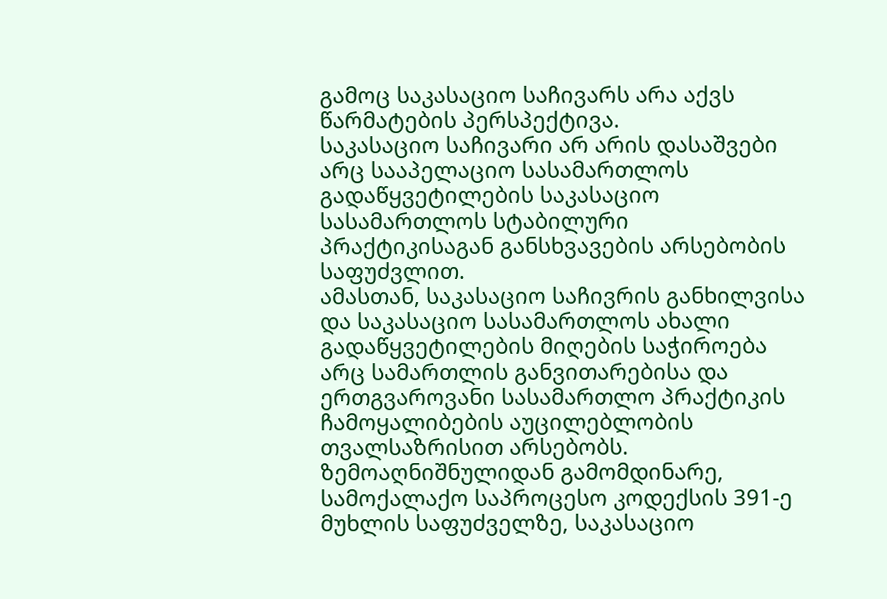გამოც საკასაციო საჩივარს არა აქვს წარმატების პერსპექტივა.
საკასაციო საჩივარი არ არის დასაშვები არც სააპელაციო სასამართლოს გადაწყვეტილების საკასაციო სასამართლოს სტაბილური პრაქტიკისაგან განსხვავების არსებობის საფუძვლით.
ამასთან, საკასაციო საჩივრის განხილვისა და საკასაციო სასამართლოს ახალი გადაწყვეტილების მიღების საჭიროება არც სამართლის განვითარებისა და ერთგვაროვანი სასამართლო პრაქტიკის ჩამოყალიბების აუცილებლობის თვალსაზრისით არსებობს.
ზემოაღნიშნულიდან გამომდინარე, სამოქალაქო საპროცესო კოდექსის 391-ე მუხლის საფუძველზე, საკასაციო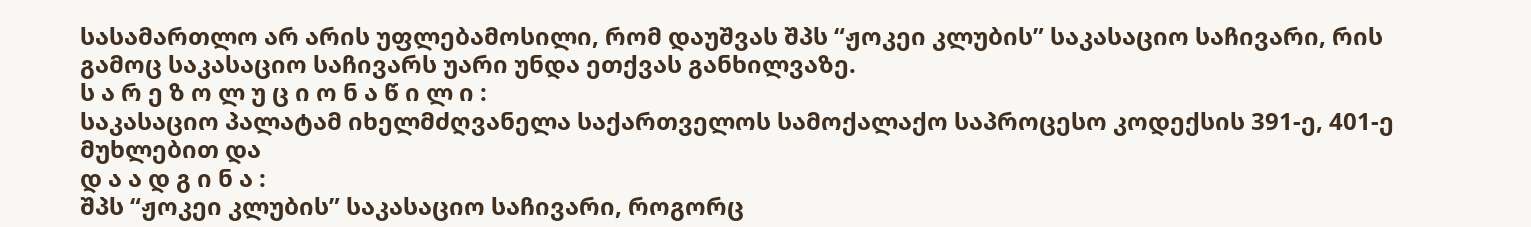სასამართლო არ არის უფლებამოსილი, რომ დაუშვას შპს “ჟოკეი კლუბის” საკასაციო საჩივარი, რის გამოც საკასაციო საჩივარს უარი უნდა ეთქვას განხილვაზე.
ს ა რ ე ზ ო ლ უ ც ი ო ნ ა წ ი ლ ი :
საკასაციო პალატამ იხელმძღვანელა საქართველოს სამოქალაქო საპროცესო კოდექსის 391-ე, 401-ე მუხლებით და
დ ა ა დ გ ი ნ ა :
შპს “ჟოკეი კლუბის” საკასაციო საჩივარი, როგორც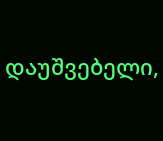დაუშვებელი,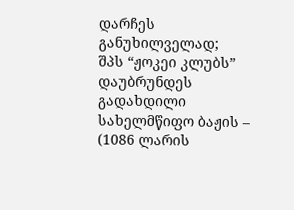დარჩეს განუხილველად;
შპს “ჟოკეი კლუბს” დაუბრუნდეს გადახდილი სახელმწიფო ბაჟის – (1086 ლარის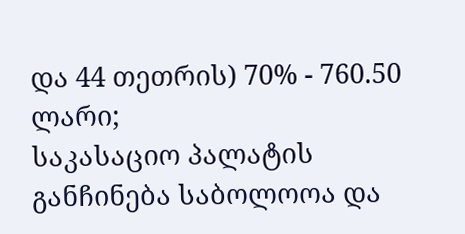და 44 თეთრის) 70% - 760.50 ლარი;
საკასაციო პალატის განჩინება საბოლოოა და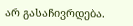არ გასაჩივრდება.